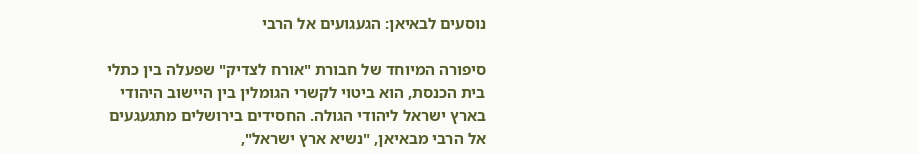נוסעים לבאיאן: הגעגועים אל הרבי

סיפורה המיוחד של חבורת "אורח לצדיק" שפעלה בין כתלי בית הכנסת, הוא ביטוי לקשרי הגומלין בין היישוב היהודי בארץ ישראל ליהודי הגולה. החסידים בירושלים מתגעגעים אל הרבי מבאיאן, "נשיא ארץ ישראל",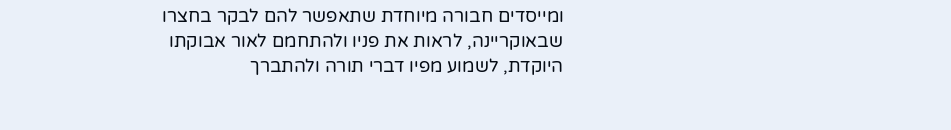ומייסדים חבורה מיוחדת שתאפשר להם לבקר בחצרו שבאוקריינה, לראות את פניו ולהתחמם לאור אבוקתו היוקדת, לשמוע מפיו דברי תורה ולהתברך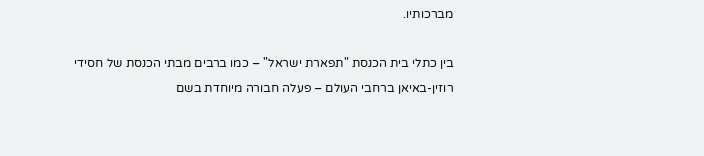מברכותיו.

בין כתלי בית הכנסת "תפארת ישראל" – כמו ברבים מבתי הכנסת של חסידי רוזין-באיאן ברחבי העולם – פעלה חבורה מיוחדת בשם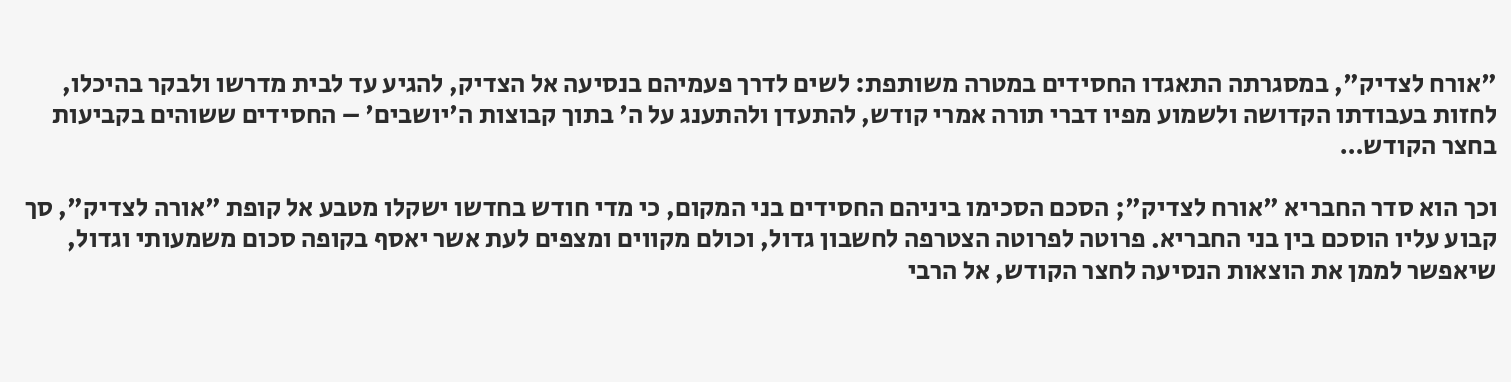"אורח לצדיק", במסגרתה התאגדו החסידים במטרה משותפת: לשים לדרך פעמיהם בנסיעה אל הצדיק, להגיע עד לבית מדרשו ולבקר בהיכלו, לחזות בעבודתו הקדושה ולשמוע מפיו דברי תורה אמרי קודש, להתעדן ולהתענג על ה' בתוך קבוצות ה'יושבים' – החסידים ששוהים בקביעות בחצר הקודש…

וכך הוא סדר החבריא "אורח לצדיק"; הסכם הסכימו ביניהם החסידים בני המקום, כי מדי חודש בחדשו ישקלו מטבע אל קופת "אורה לצדיק", סך קבוע עליו הוסכם בין בני החבריא. פרוטה לפרוטה הצטרפה לחשבון גדול, וכולם מקווים ומצפים לעת אשר יאסף בקופה סכום משמעותי וגדול, שיאפשר לממן את הוצאות הנסיעה לחצר הקודש, אל הרבי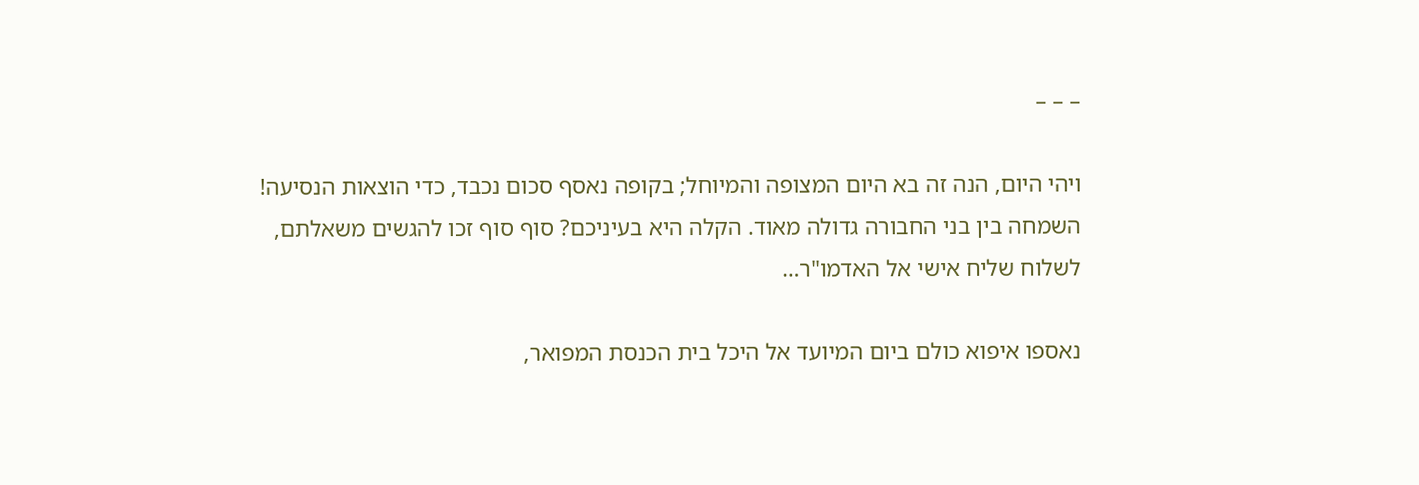– – –

ויהי היום, הנה זה בא היום המצופה והמיוחל; בקופה נאסף סכום נכבד, כדי הוצאות הנסיעה! השמחה בין בני החבורה גדולה מאוד. הקלה היא בעיניכם? סוף סוף זכו להגשים משאלתם, לשלוח שליח אישי אל האדמו"ר…

נאספו איפוא כולם ביום המיועד אל היכל בית הכנסת המפואר,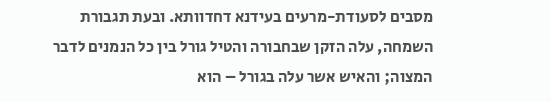מסבים לסעודת-מרעים בעידנא דחדוותא. ובעת תגבורת השמחה, עלה הזקן שבחבורה והטיל גורל בין כל הנמנים לדבר המצוה; והאיש אשר עלה בגורל – הוא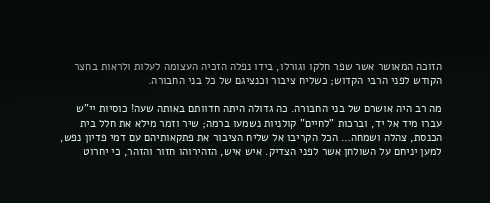הזוכה המאושר אשר שפר חלקו וגורלו, בידו נפלה הזכיה העצומה לעלות ולראות בחצר הקודש לפני הרבי הקדוש; כשליח ציבור וכנציגם של כל בני החבורה.

מה רב היה אושרם של בני החבורה. כה גדולה היתה חדוותם באותה שעה! כוסיות יי"ש עברו מיד אל יד, וברכות "לחיים" קולניות נשמעו ברמה; שיר וזמר מילא את חלל בית הכנסת, צהלה ושמחה… הכל הקריבו אל שליח הציבור את פתקאותיהם עם דמי פדיון נפש, למען יניחם על השולחן אשר לפני הצדיק. איש איש, הזהירוהו חזור והזהר, כי יחרוט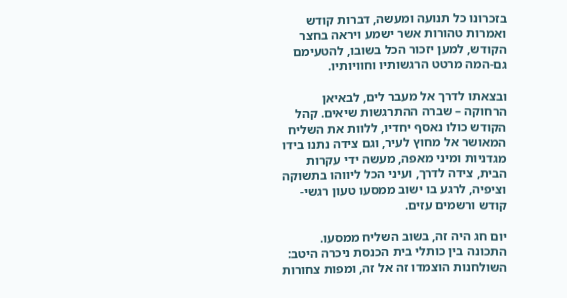בזכרונו כל תנועה ומעשה, דברות קודש ואמרות טהורות אשר ישמע ויראה בחצר הקודש, למען יזכור הכל בשובו, להטעימם גם-המה מרטט הרגשותיו וחוויותיו.

ובצאתו לדרך אל מעבר לים, לבאיאן הרחוקה – שברה ההתרגשות שיאים. קהל הקודש כולו נאסף יחדיו, ללוות את השליח המאושר אל מחוץ לעיר, וגם צידה נתנו בידו מגדניות ומיני מאפה, מעשה ידי עקרות הבית, צידה לדרך, ועיני הכל ליווהו בתשוקה וציפיה, לרגע בו ישוב ממסעו טעון רגשי-קודש ורשמים עזים.

יום חג היה זה, בשוב השליח ממסעו. התכונה בין כותלי בית הכנסת ניכרה היטב: השולחנות הוצמדו זה אל זה, ומפות צחורות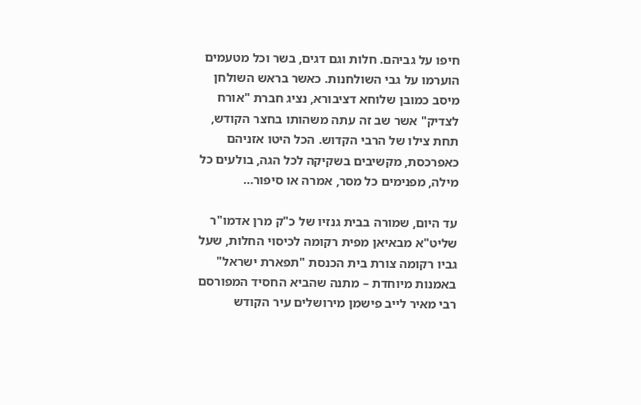חיפו על גביהם. חלות וגם דגים, בשר וכל מטעמים הוערמו על גבי השולחנות. כאשר בראש השולחן מיסב כמובן שלוחא דציבורא, נציג חברת "אורח לצדיק" אשר שב זה עתה משהותו בחצר הקודש, תחת צילו של הרבי הקדוש. הכל היטו אזניהם כאפרכסת, מקשיבים בשקיקה לכל הגה, בולעים כל מילה, מפנימים כל מסר, אמרה או סיפור…

עד היום, שמורה בבית גנזיו של כ"ק מרן אדמו"ר שליט"א מבאיאן מפית רקומה לכיסוי החלות, שעל גביו רקומה צורת בית הכנסת "תפארת ישראל" באמנות מיוחדת – מתנה שהביא החסיד המפורסם רבי מאיר לייב פישמן מירושלים עיר הקודש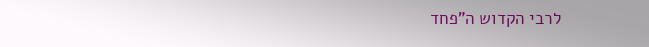לרבי הקדוש ה"פחד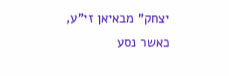יצחק" מבאיאן זי"ע, כאשר נסע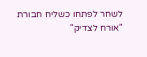לשחר לפתחו כשליח חבורת "אורח לצדיק"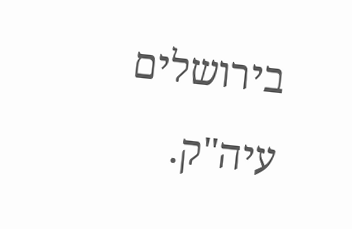בירושלים עיה"ק.